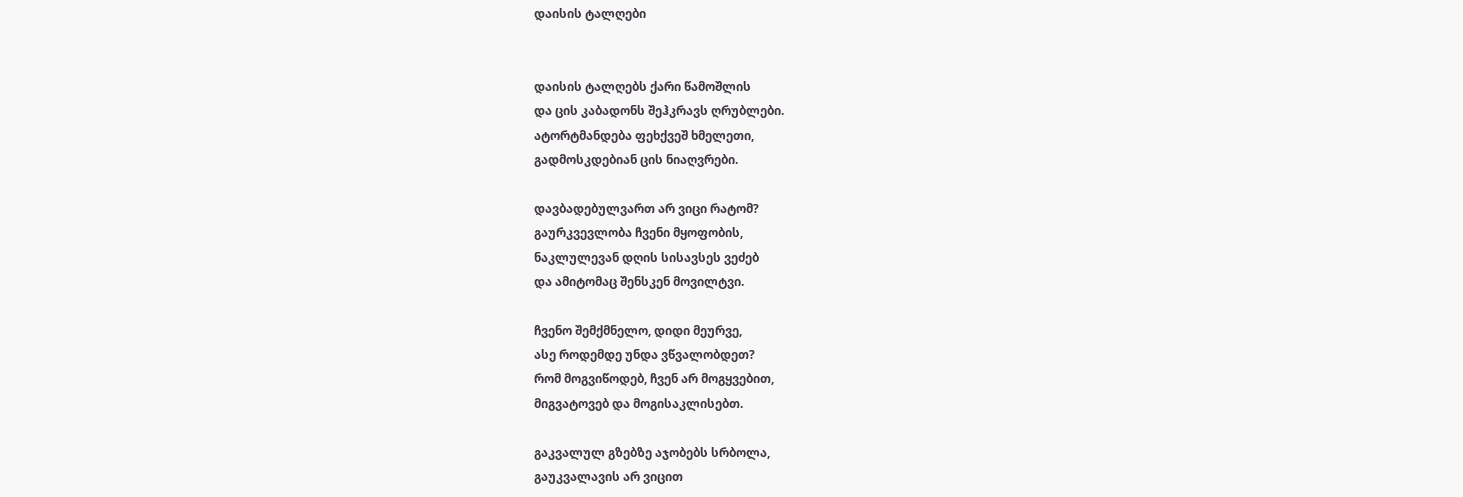დაისის ტალღები


დაისის ტალღებს ქარი წამოშლის
და ცის კაბადონს შეჰკრავს ღრუბლები.
ატორტმანდება ფეხქვეშ ხმელეთი,
გადმოსკდებიან ცის ნიაღვრები.

დავბადებულვართ არ ვიცი რატომ?
გაურკვევლობა ჩვენი მყოფობის,
ნაკლულევან დღის სისავსეს ვეძებ
და ამიტომაც შენსკენ მოვილტვი.

ჩვენო შემქმნელო, დიდი მეურვე,
ასე როდემდე უნდა ვწვალობდეთ?
რომ მოგვიწოდებ, ჩვენ არ მოგყვებით,
მიგვატოვებ და მოგისაკლისებთ.

გაკვალულ გზებზე აჯობებს სრბოლა,
გაუკვალავის არ ვიცით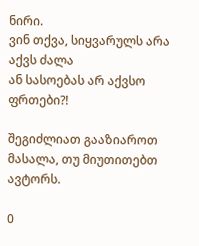ნირი.
ვინ თქვა, სიყვარულს არა აქვს ძალა
ან სასოებას არ აქვსო ფრთები?!

შეგიძლიათ გააზიაროთ მასალა, თუ მიუთითებთ ავტორს.

0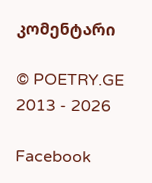კომენტარი

© POETRY.GE 2013 - 2026

Facebook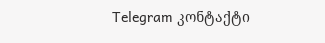Telegram კონტაქტი